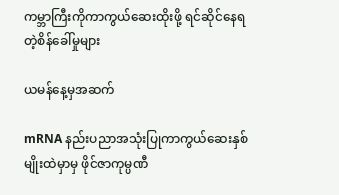ကမ္ဘာကြီးကိုကာကွယ်ဆေးထိုးဖို့ ရင်ဆိုင်နေရတဲ့စိန်ခေါ်မှုများ

ယမန်နေ့မှအဆက်

mRNA နည်းပညာအသုံးပြုကာကွယ်ဆေးနှစ်မျိုးထဲမှာမှ ဖိုင်ဇာကုမ္ပဏီ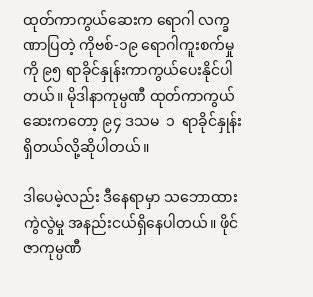ထုတ်ကာကွယ်ဆေးက ရောဂါ လက္ခဏာပြတဲ့ ကိုဗစ်-၁၉ ရောဂါကူးစက်မှုကို ၉၅ ရာခိုင်နှုန်းကာကွယ်ပေးနိုင်ပါတယ်။ မိုဒါနာကုမ္ပဏီ ထုတ်ကာကွယ်ဆေးကတော့ ၉၄ ဒသမ  ၁  ရာခိုင်နှုန်းရှိတယ်လို့ဆိုပါတယ်။

ဒါပေမဲ့လည်း ဒီနေရာမှာ သဘောထားကွဲလွဲမှု အနည်းငယ်ရှိနေပါတယ်။ ဖိုင်ဇာကုမ္ပဏီ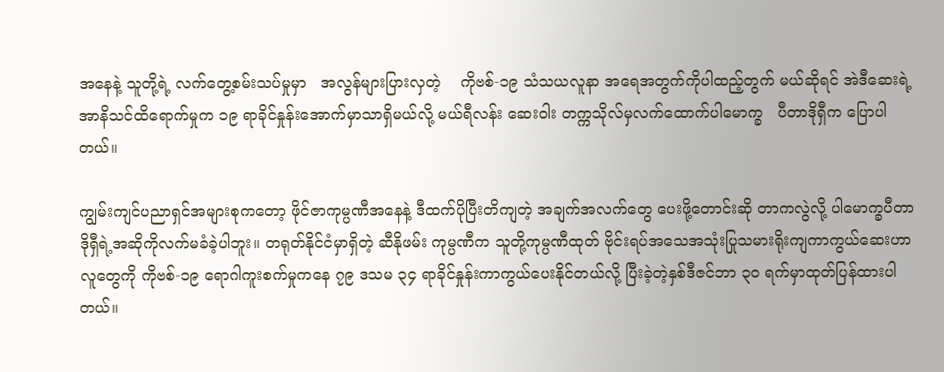အနေနဲ့ သူတို့ရဲ့ လက်တွေ့စမ်းသပ်မှုမှာ   အလွန်များပြားလှတဲ့    ကိုဗစ်-၁၉ သံသယလူနာ အရေအတွက်ကိုပါထည့်တွက် မယ်ဆိုရင် အဲဒီဆေးရဲ့ အာနိသင်ထိရောက်မှုက ၁၉ ရာခိုင်နှုန်းအောက်မှာသာရှိမယ်လို့ မယ်ရီလန်း ဆေးဝါး တက္ကသိုလ်မှလက်ထောက်ပါမောက္ခ   ပီတာဒိုရှီက ပြောပါတယ်။

ကျွမ်းကျင်ပညာရှင်အများစုကတော့ ဖိုင်ဇာကုမ္ပဏီအနေနဲ့ ဒီထက်ပိုပြီးတိကျတဲ့ အချက်အလက်တွေ ပေးဖို့တောင်းဆို တာကလွဲလို့ ပါမောက္ခပီတာဒိုရှီရဲ့အဆိုကိုလက်မခံခဲ့ပါဘူး။ တရုတ်နိုင်ငံမှာရှိတဲ့ ဆီနိုဖမ်း ကုမ္ပဏီက သူတို့ကုမ္ပဏီထုတ် ဗိုင်းရပ်အသေအသုံးပြုသမားရိုးကျကာကွယ်ဆေးဟာ လူတွေကို ကိုဗစ်-၁၉ ရောဂါကူးစက်မှုကနေ ၇၉ ဒသမ ၃၄ ရာခိုင်နှုန်းကာကွယ်ပေးနိုင်တယ်လို့ ပြီးခဲ့တဲ့နှစ်ဒီဇင်ဘာ ၃၀ ရက်မှာထုတ်ပြန်ထားပါတယ်။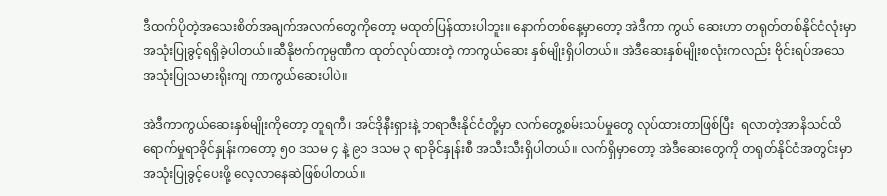ဒီထက်ပိုတဲ့အသေးစိတ်အချက်အလက်တွေကိုတော့ မထုတ်ပြန်ထားပါဘူး။ နောက်တစ်နေ့မှာတော့ အဲဒီကာ ကွယ် ဆေးဟာ တရုတ်တစ်နိုင်ငံလုံးမှာ အသုံးပြုခွင့်ရရှိခဲ့ပါတယ်။ဆီနိုဗက်ကုမ္ပဏီက ထုတ်လုပ်ထားတဲ့ ကာကွယ်ဆေး နှစ်မျိုးရှိပါတယ်။ အဲဒီဆေးနှစ်မျိုးစလုံးကလည်း ဗိုင်းရပ်အသေ အသုံးပြုသမားရိုးကျ ကာကွယ်ဆေးပါပဲ။

အဲဒီကာကွယ်ဆေးနှစ်မျိုးကိုတော့ တူရကီ၊ အင်ဒိုနီးရှားနဲ့ ဘရာဇီးနိုင်ငံတို့မှာ လက်တွေ့စမ်းသပ်မှုတွေ လုပ်ထားတာဖြစ်ပြီး  ရလာတဲ့အာနိသင်ထိရောက်မှုရာခိုင်နှုန်းကတော့ ၅၀ ဒသမ ၄ နဲ့ ၉၁ ဒသမ ၃ ရာခိုင်နှုန်းစီ အသီးသီးရှိပါတယ်။ လက်ရှိမှာတော့ အဲဒီဆေးတွေကို တရုတ်နိုင်ငံအတွင်းမှာအသုံးပြုခွင့်ပေးဖို့ လေ့လာနေဆဲဖြစ်ပါတယ်။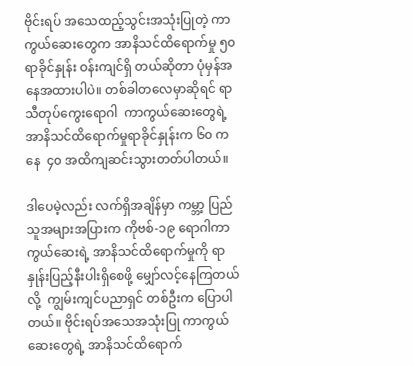ဗိုင်းရပ် အသေထည့်သွင်းအသုံးပြုတဲ့ ကာကွယ်ဆေးတွေက အာနိသင်ထိရောက်မှု ၅၀ ရာခိုင်နှုန်း ဝန်းကျင်ရှိ တယ်ဆိုတာ ပုံမှန်အနေအထားပါပဲ။ တစ်ခါတလေမှာဆိုရင် ရာသီတုပ်ကွေးရောဂါ  ကာကွယ်ဆေးတွေရဲ့  အာနိသင်ထိရောက်မှုရာခိုင်နှုန်းက ၆၀ ကနေ  ၄၀ အထိကျဆင်းသွားတတ်ပါတယ်။

ဒါပေမဲ့လည်း လက်ရှိအချိန်မှာ ကမ္ဘာ့ ပြည်သူအများအပြားက ကိုဗစ်-၁၉ ရောဂါကာကွယ်ဆေးရဲ့ အာနိသင်ထိရောက်မှုကို ရာနှုန်းပြည့်နီးပါးရှိစေဖို့ မျှော်လင့်နေကြတယ်လို့  ကျွမ်းကျင်ပညာရှင် တစ်ဦးက ပြောပါတယ်။ ဗိုင်းရပ်အသေအသုံးပြု ကာကွယ်ဆေးတွေရဲ့ အာနိသင်ထိရောက်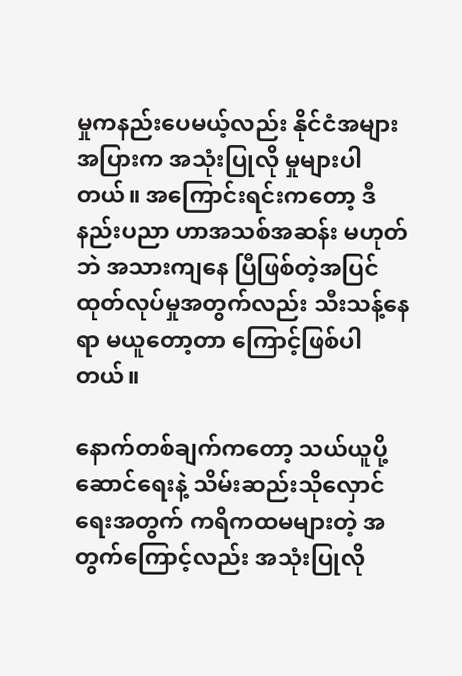မှုကနည်းပေမယ့်လည်း နိုင်ငံအများအပြားက အသုံးပြုလို မှုများပါတယ်။ အကြောင်းရင်းကတော့ ဒီနည်းပညာ ဟာအသစ်အဆန်း မဟုတ်ဘဲ အသားကျနေ ပြီဖြစ်တဲ့အပြင် ထုတ်လုပ်မှုအတွက်လည်း သီးသန့်နေရာ မယူတော့တာ ကြောင့်ဖြစ်ပါတယ်။

နောက်တစ်ချက်ကတော့ သယ်ယူပို့ဆောင်ရေးနဲ့ သိမ်းဆည်းသိုလှောင်ရေးအတွက် ကရိကထမများတဲ့ အတွက်ကြောင့်လည်း အသုံးပြုလို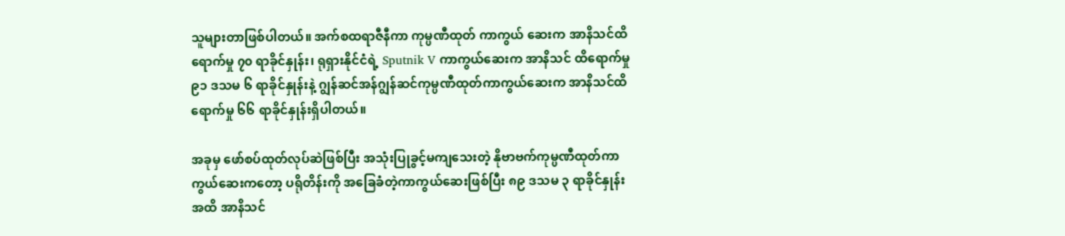သူများတာဖြစ်ပါတယ်။ အက်စထရာဇီနီကာ ကုမ္ပဏီထုတ် ကာကွယ် ဆေးက အာနိသင်ထိရောက်မှု ၇၀ ရာခိုင်နှုန်း၊ ရုရှားနိုင်ငံရဲ့ Sputnik V ကာကွယ်ဆေးက အာနိသင် ထိရောက်မှု ၉၁ ဒသမ ၆ ရာခိုင်နှုန်းနဲ့ ဂျွန်ဆင်အန်ဂျွန်ဆင်ကုမ္ပဏီထုတ်ကာကွယ်ဆေးက အာနိသင်ထိ ရောက်မှု ၆၆ ရာခိုင်နှုန်းရှိပါတယ်။

အခုမှ ဖော်စပ်ထုတ်လုပ်ဆဲဖြစ်ပြီး အသုံးပြုခွင့်မကျသေးတဲ့ နိုဗာဗက်ကုမ္ပဏီထုတ်ကာကွယ်ဆေးကတော့ ပရိုတိန်းကို အခြေခံတဲ့ကာကွယ်ဆေးဖြစ်ပြီး ၈၉ ဒသမ ၃ ရာခိုင်နှုန်းအထိ အာနိသင်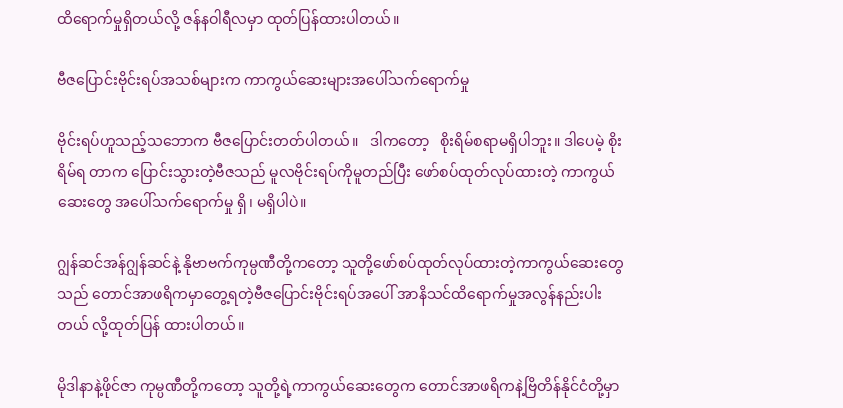ထိရောက်မှုရှိတယ်လို့ ဇန်နဝါရီလမှာ ထုတ်ပြန်ထားပါတယ်။

ဗီဇပြောင်းဗိုင်းရပ်အသစ်များက ကာကွယ်ဆေးများအပေါ်သက်ရောက်မှု

ဗိုင်းရပ်ဟူသည့်သဘောက ဗီဇပြောင်းတတ်ပါတယ်။   ဒါကတော့   စိုးရိမ်စရာမရှိပါဘူး။ ဒါပေမဲ့ စိုးရိမ်ရ တာက ပြောင်းသွားတဲ့ဗီဇသည် မူလဗိုင်းရပ်ကိုမူတည်ပြီး ဖော်စပ်ထုတ်လုပ်ထားတဲ့ ကာကွယ်ဆေးတွေ အပေါ်သက်ရောက်မှု ရှိ၊ မရှိပါပဲ။

ဂျွန်ဆင်အန်ဂျွန်ဆင်နဲ့ နိုဗာဗက်ကုမ္ပဏီတို့ကတော့ သူတို့ဖော်စပ်ထုတ်လုပ်ထားတဲ့ကာကွယ်ဆေးတွေသည် တောင်အာဖရိကမှာတွေ့ရတဲ့ဗီဇပြောင်းဗိုင်းရပ်အပေါ် အာနိသင်ထိရောက်မှုအလွန်နည်းပါးတယ် လို့ထုတ်ပြန် ထားပါတယ်။

မိုဒါနာနဲ့ဖိုင်ဇာ ကုမ္ပဏီတို့ကတော့ သူတို့ရဲ့ကာကွယ်ဆေးတွေက တောင်အာဖရိကနဲ့ဗြိတိန်နိုင်ငံတို့မှာ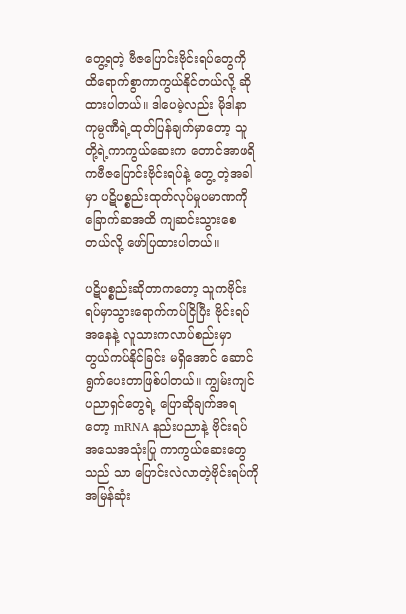တွေ့ရတဲ့ ဗီဇပြောင်းဗိုင်းရပ်တွေကို ထိရောက်စွာကာကွယ်နိုင်တယ်လို့ ဆိုထားပါတယ်။ ဒါပေမဲ့လည်း မိုဒါနာ ကုမ္ပဏီရဲ့ထုတ်ပြန်ချက်မှာတော့ သူတို့ရဲ့ကာကွယ်ဆေးက တောင်အာဖရိကဗီဇပြောင်းဗိုင်းရပ်နဲ့ တွေ့ တဲ့အခါမှာ ပဋိပစ္စည်းထုတ်လုပ်မှုပမာဏကို ခြောက်ဆအထိ ကျဆင်းသွားစေတယ်လို့ ဖော်ပြထားပါတယ်။

ပဋိပစ္စည်းဆိုတာကတော့ သူကဗိုင်းရပ်မှာသွားရောက်ကပ်ငြိပြီး ဗိုင်းရပ်အနေနဲ့ လူသားကလာပ်စည်းမှာ တွယ်ကပ်နိုင်ခြင်း မရှိအောင် ဆောင်ရွက်ပေးတာဖြစ်ပါတယ်။ ကျွမ်းကျင်ပညာရှင်တွေရဲ့ ပြောဆိုချက်အရ တော့ mRNA နည်းပညာနဲ့ ဗိုင်းရပ်အသေအသုံးပြု ကာကွယ်ဆေးတွေသည် သာ ပြောင်းလဲလာတဲ့ဗိုင်းရပ်ကို အမြန်ဆုံး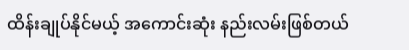ထိန်းချုပ်နိုင်မယ့် အကောင်းဆုံး နည်းလမ်းဖြစ်တယ်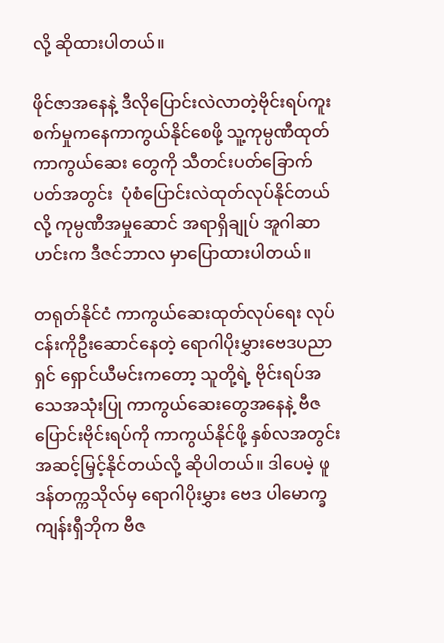လို့ ဆိုထားပါတယ်။

ဖိုင်ဇာအနေနဲ့ ဒီလိုပြောင်းလဲလာတဲ့ဗိုင်းရပ်ကူးစက်မှုကနေကာကွယ်နိုင်စေဖို့ သူ့ကုမ္ပဏီထုတ်ကာကွယ်ဆေး တွေကို သီတင်းပတ်ခြောက်ပတ်အတွင်း  ပုံစံပြောင်းလဲထုတ်လုပ်နိုင်တယ်လို့ ကုမ္ပဏီအမှုဆောင် အရာရှိချုပ် အူဂါဆာဟင်းက ဒီဇင်ဘာလ မှာပြောထားပါတယ်။

တရုတ်နိုင်ငံ ကာကွယ်ဆေးထုတ်လုပ်ရေး လုပ်ငန်းကိုဦးဆောင်နေတဲ့ ရောဂါပိုးမွှားဗေဒပညာရှင် ရှောင်ယီမင်းကတော့ သူတို့ရဲ့ ဗိုင်းရပ်အသေအသုံးပြု ကာကွယ်ဆေးတွေအနေနဲ့ ဗီဇပြောင်းဗိုင်းရပ်ကို ကာကွယ်နိုင်ဖို့ နှစ်လအတွင်း အဆင့်မြှင့်နိုင်တယ်လို့ ဆိုပါတယ်။ ဒါပေမဲ့ ဖူဒန်တက္ကသိုလ်မှ ရောဂါပိုးမွှား ဗေဒ ပါမောက္ခကျန်းရှီဘိုက ဗီဇ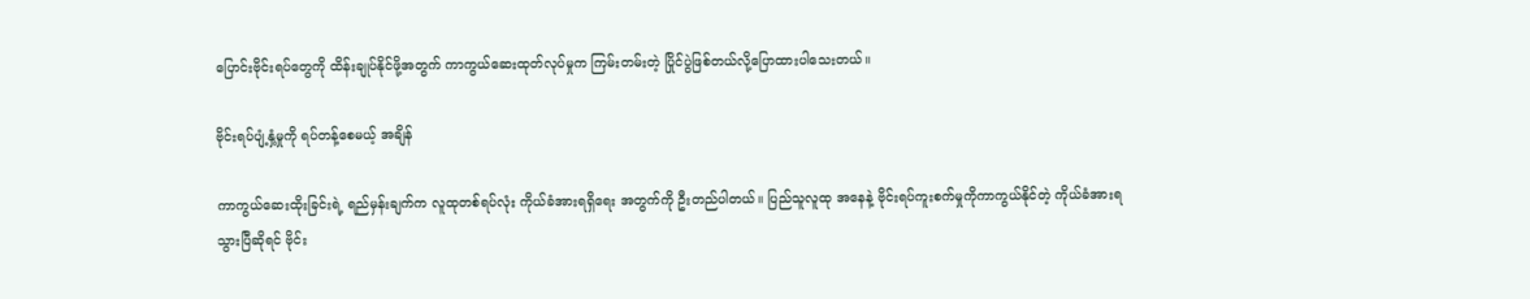ပြောင်းဗိုင်းရပ်တွေကို ထိန်းချုပ်နိုင်ဖို့အတွက် ကာကွယ်ဆေးထုတ်လုပ်မှုက ကြမ်းတမ်းတဲ့ ပြိုင်ပွဲဖြစ်တယ်လို့ပြောထားပါသေးတယ်။

ဗိုင်းရပ်ပျံ့နှံ့မှုကို ရပ်တန့်စေမယ့် အချိန်

ကာကွယ်ဆေးထိုးခြင်းရဲ့ ရည်မှန်းချက်က လူထုတစ်ရပ်လုံး ကိုယ်ခံအားရရှိရေး အတွက်ကို ဦးတည်ပါတယ်။ ပြည်သူလူထု အနေနဲ့ ဗိုင်းရပ်ကူးစက်မှုကိုကာကွယ်နိုင်တဲ့ ကိုယ်ခံအားရသွားပြီဆိုရင် ဗိုင်း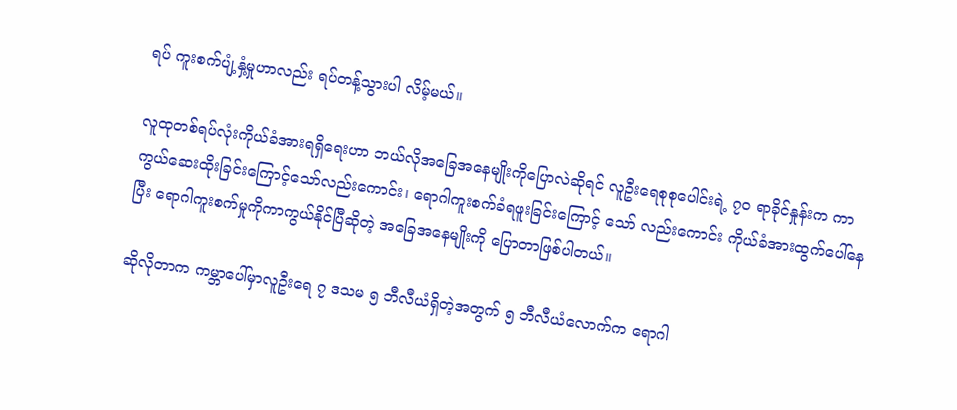ရပ် ကူးစက်ပျံ့နှံ့မှုဟာလည်း ရပ်တန့်သွားပါ လိမ့်မယ်။

လူထုတစ်ရပ်လုံးကိုယ်ခံအားရရှိရေးဟာ ဘယ်လိုအခြေအနေမျိုးကိုပြောလဲဆိုရင် လူဦးရေစုစုပေါင်းရဲ့ ၇၀ ရာခိုင်နှုန်းက ကာကွယ်ဆေးထိုးခြင်းကြောင့်သော်လည်းကောင်း၊ ရောဂါကူးစက်ခံရဖူးခြင်းကြောင့် သော် လည်းကောင်း ကိုယ်ခံအားထွက်ပေါ်နေပြီး ရောဂါကူးစက်မှုကိုကာကွယ်နိုင်ပြီဆိုတဲ့ အခြေအနေမျိုးကို ပြောတာဖြစ်ပါတယ်။

ဆိုလိုတာက ကမ္ဘာပေါ်မှာလူဦးရေ ၇ ဒသမ ၅ ဘီလီယံရှိတဲ့အတွက် ၅ ဘီလီယံလောက်က ရောဂါ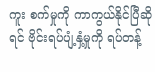ကူး စက်မှုကို ကာကွယ်နိုင်ပြီဆိုရင် ဗိုင်းရပ်ပျံ့နှံ့မှုကို ရပ်တန့်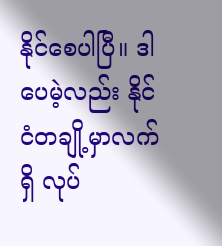နိုင်စေပါပြီ။ ဒါပေမဲ့လည်း နိုင်ငံတချို့မှာလက်ရှိ လုပ်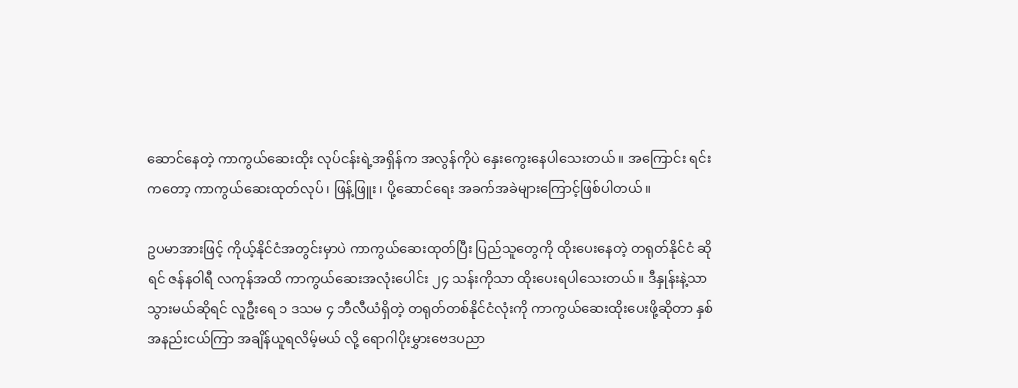ဆောင်နေတဲ့ ကာကွယ်ဆေးထိုး လုပ်ငန်းရဲ့အရှိန်က အလွန်ကိုပဲ နှေးကွေးနေပါသေးတယ်။ အကြောင်း ရင်းကတော့ ကာကွယ်ဆေးထုတ်လုပ်၊ ဖြန့်ဖြူး၊ ပို့ဆောင်ရေး အခက်အခဲများကြောင့်ဖြစ်ပါတယ်။

ဥပမာအားဖြင့် ကိုယ့်နိုင်ငံအတွင်းမှာပဲ ကာကွယ်ဆေးထုတ်ပြီး ပြည်သူတွေကို ထိုးပေးနေတဲ့ တရုတ်နိုင်ငံ ဆိုရင် ဇန်နဝါရီ လကုန်အထိ ကာကွယ်ဆေးအလုံးပေါင်း ၂၄ သန်းကိုသာ ထိုးပေးရပါသေးတယ်။ ဒီနှုန်းနဲ့သာ သွားမယ်ဆိုရင် လူဦးရေ ၁ ဒသမ ၄ ဘီလီယံရှိတဲ့ တရုတ်တစ်နိုင်ငံလုံးကို ကာကွယ်ဆေးထိုးပေးဖို့ဆိုတာ နှစ်အနည်းငယ်ကြာ အချိန်ယူရလိမ့်မယ် လို့ ရောဂါပိုးမွှားဗေဒပညာ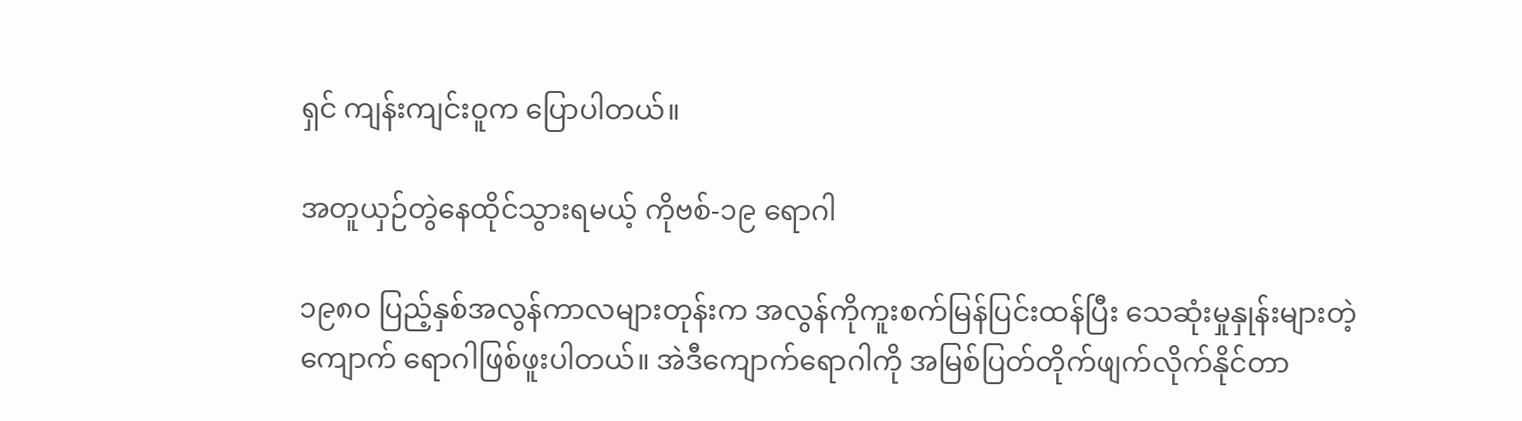ရှင် ကျန်းကျင်းဝူက ပြောပါတယ်။

အတူယှဉ်တွဲနေထိုင်သွားရမယ့် ကိုဗစ်-၁၉ ရောဂါ

၁၉၈၀ ပြည့်နှစ်အလွန်ကာလများတုန်းက အလွန်ကိုကူးစက်မြန်ပြင်းထန်ပြီး သေဆုံးမှုနှုန်းများတဲ့ ကျောက် ရောဂါဖြစ်ဖူးပါတယ်။ အဲဒီကျောက်ရောဂါကို အမြစ်ပြတ်တိုက်ဖျက်လိုက်နိုင်တာ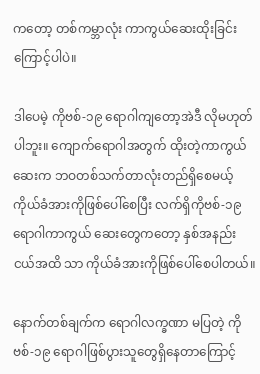ကတော့ တစ်ကမ္ဘာလုံး ကာကွယ်ဆေးထိုးခြင်းကြောင့်ပါပဲ။

ဒါပေမဲ့ ကိုဗစ်-၁၉ ရောဂါကျတော့အဲဒီ လိုမဟုတ်ပါဘူး။ ကျောက်ရောဂါအတွက် ထိုးတဲ့ကာကွယ်ဆေးက ဘဝတစ်သက်တာလုံးတည်ရှိစေမယ့် ကိုယ်ခံအားကိုဖြစ်ပေါ်စေပြီး လက်ရှိကိုဗစ်-၁၉ ရောဂါကာကွယ် ဆေးတွေကတော့ နှစ်အနည်းငယ်အထိ သာ ကိုယ်ခံအားကိုဖြစ်ပေါ်စေပါတယ်။

နောက်တစ်ချက်က ရောဂါလက္ခဏာ မပြတဲ့ ကိုဗစ်-၁၉ ရောဂါဖြစ်ပွားသူတွေရှိနေတာကြောင့်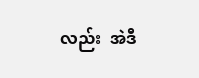လည်း  အဲဒီ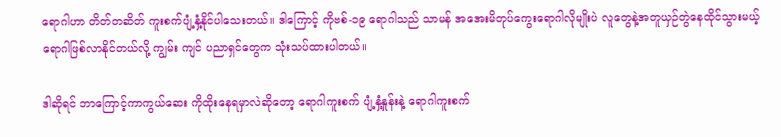ရောဂါဟာ တိတ်တဆိတ် ကူးစက်ပျံ့နှံ့နိုင်ပါသေးတယ်။ ဒါကြောင့် ကိုဗစ်-၁၉ ရောဂါသည် သာမန် အအေးမိတုပ်ကွေးရောဂါလိုမျိုးပဲ လူတွေနဲ့အတူယှဉ်တွဲနေထိုင်သွားမယ့် ရောဂါဖြစ်လာနိုင်တယ်လို့ ကျွမ်း ကျင် ပညာရှင်တွေက သုံးသပ်ထားပါတယ်။

ဒါဆိုရင် ဘာကြောင့်ကာကွယ်ဆေး ကိုထိုးနေရမှာလဲဆိုတော့ ရောဂါကူးစက် ပျံ့နှံ့နှုန်းနဲ့ ရောဂါကူးစက်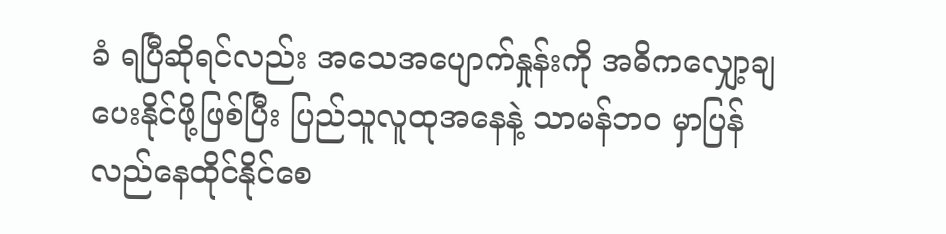ခံ ရပြီဆိုရင်လည်း အသေအပျောက်နှုန်းကို အဓိကလျှော့ချ ပေးနိုင်ဖို့ဖြစ်ပြီး ပြည်သူလူထုအနေနဲ့ သာမန်ဘဝ မှာပြန်လည်နေထိုင်နိုင်စေ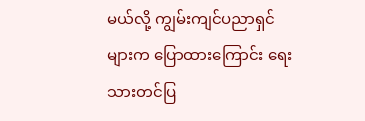မယ်လို့ ကျွမ်းကျင်ပညာရှင်များက ပြောထားကြောင်း ရေးသားတင်ပြ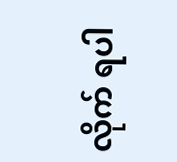လိုက် ရပါ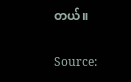တယ်။

Source: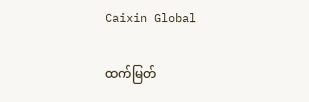Caixin Global

ထက်မြတ်